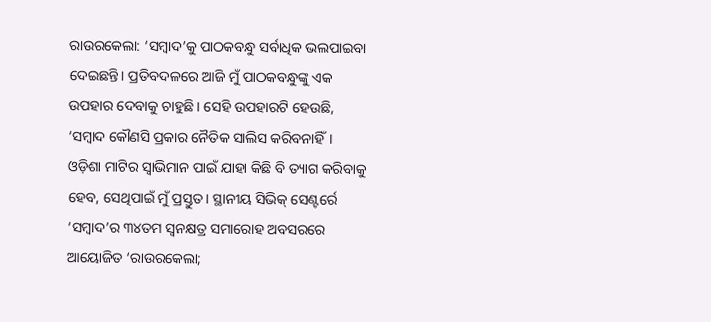ରାଉରକେଲା: ‘ସମ୍ବାଦ’କୁ ପାଠକବନ୍ଧୁ ସର୍ବାଧିକ ଭଲପାଇବା ଦେଇଛନ୍ତି। ପ୍ରତିବଦଳରେ ଆଜି ମୁଁ ପାଠକବନ୍ଧୁଙ୍କୁ ଏକ ଉପହାର ଦେବାକୁ ଚାହୁଛି। ସେହି ଉପହାରଟି ହେଉଛି, ‘ସମ୍ବାଦ କୌଣସି ପ୍ରକାର ନୈତିକ ସାଲିସ କରିବନାହିଁ। ଓଡ଼ିଶା ମାଟିର ସ୍ବାଭିମାନ ପାଇଁ ଯାହା କିଛି ବି ତ୍ୟାଗ କରିବାକୁ ହେବ, ସେଥିପାଇଁ ମୁଁ ପ୍ରସ୍ତୁତ। ସ୍ଥାନୀୟ ସିଭିକ୍ ସେଣ୍ଟର୍ରେ ‘ସମ୍ବାଦ’ର ୩୪ତମ ସ୍ବନକ୍ଷତ୍ର ସମାରୋହ ଅବସରରେ ଆୟୋଜିତ ‘ରାଉରକେଲା;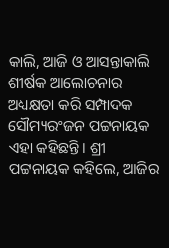କାଲି, ଆଜି ଓ ଆସନ୍ତାକାଲି ଶୀର୍ଷକ ଆଲୋଚନାର ଅଧ୍ୟକ୍ଷତା କରି ସମ୍ପାଦକ ସୌମ୍ୟରଂଜନ ପଟ୍ଟନାୟକ ଏହା କହିଛନ୍ତି। ଶ୍ରୀ ପଟ୍ଟନାୟକ କହିଲେ, ଆଜିର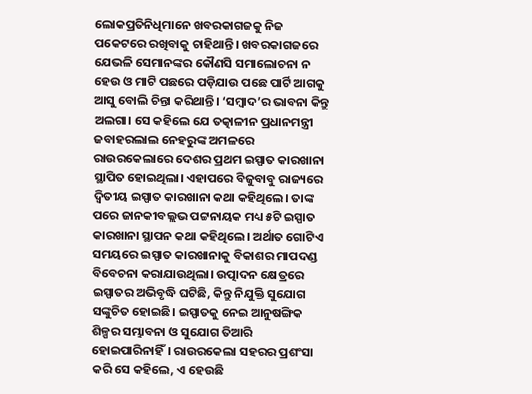ଲୋକପ୍ରତିନିଧିମାନେ ଖବରକାଗଜକୁ ନିଜ ପକେଟରେ ରଖିବାକୁ ଚାହିଥାନ୍ତି। ଖବରକାଗଜରେ ଯେଭଳି ସେମାନଙ୍କର କୌଣସି ସମାଲୋଚନା ନ ହେଉ ଓ ମାଟି ପଛରେ ପଡ଼ିଯାଉ ପଛେ ପାର୍ଟି ଆଗକୁ ଆସୁ ବୋଲି ଚିନ୍ତା କରିଥାନ୍ତି। ‘ସମ୍ବାଦ’ର ଭାବନା କିନ୍ତୁ ଅଲଗା। ସେ କହିଲେ ଯେ ତତ୍କାଳୀନ ପ୍ରଧାନମନ୍ତ୍ରୀ ଜବାହରଲାଲ ନେହରୁଙ୍କ ଅମଳରେ ରାଉରକେଲାରେ ଦେଶର ପ୍ରଥମ ଇସ୍ପାତ କାରଖାନା ସ୍ଥାପିତ ହୋଇଥିଲା। ଏହାପରେ ବିଜୁବାବୁ ରାଜ୍ୟରେ ଦ୍ବିତୀୟ ଇସ୍ପାତ କାରଖାନା କଥା କହିଥିଲେ। ତାଙ୍କ ପରେ ଜାନକୀବଲ୍ଲଭ ପଟ୍ଟନାୟକ ମଧ୍ୟ ୫ଟି ଇସ୍ପାତ କାରଖାନା ସ୍ଥାପନ କଥା କହିଥିଲେ। ଅର୍ଥାତ ଗୋଟିଏ ସମୟରେ ଇସ୍ପାତ କାରଖାନାକୁ ବିକାଶର ମାପଦଣ୍ଡ ବିବେଚନା କରାଯାଉଥିଲା। ଉତ୍ପାଦନ କ୍ଷେତ୍ରରେ ଇସ୍ପାତର ଅଭିବୃଦ୍ଧି ଘଟିଛି, କିନ୍ତୁ ନିଯୁକ୍ତି ସୁଯୋଗ ସଙ୍କୁଚିତ ହୋଇଛି। ଇସ୍ପାତକୁ ନେଇ ଆନୁଷଙ୍ଗିକ ଶିଳ୍ପର ସମ୍ଭାବନା ଓ ସୁଯୋଗ ତିଆରି ହୋଇପାରିନାହିଁ। ରାଉରକେଲା ସହରର ପ୍ରଶଂସା କରି ସେ କହିଲେ, ଏ ହେଉଛି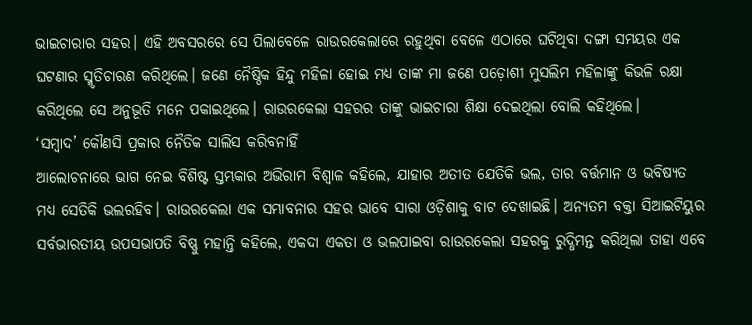ଭାଇଚାରାର ସହର। ଏହି ଅବସରରେ ସେ ପିଲାବେଳେ ରାଉରକେଲାରେ ରହୁଥିବା ବେଳେ ଏଠାରେ ଘଟିଥିବା ଦଙ୍ଗା ସମୟର ଏକ ଘଟଣାର ସ୍ମୃତିଚାରଣ କରିଥିଲେ। ଜଣେ ନୈଷ୍ଠିକ ହିନ୍ଦୁ ମହିଳା ହୋଇ ମଧ୍ୟ ତାଙ୍କ ମା ଜଣେ ପଡ଼ୋଶୀ ମୁସଲିମ ମହିଳାଙ୍କୁ କିଭଳି ରକ୍ଷା କରିଥିଲେ ସେ ଅନୁଭୂତି ମନେ ପକାଇଥିଲେ। ରାଉରକେଲା ସହରର ତାଙ୍କୁ ଭାଇଚାରା ଶିକ୍ଷା ଦେଇଥିଲା ବୋଲି କହିଥିଲେ।
‘ସମ୍ବାଦ’ କୌଣସି ପ୍ରକାର ନୈତିକ ସାଲିସ କରିବନାହିଁ
ଆଲୋଚନାରେ ଭାଗ ନେଇ ବିଶିଷ୍ଟ ସ୍ତମ୍ଭକାର ଅଭିରାମ ବିଶ୍ବାଳ କହିଲେ, ଯାହାର ଅତୀତ ଯେତିକି ଭଲ, ତାର ବର୍ତ୍ତମାନ ଓ ଭବିଷ୍ୟତ ମଧ୍ୟ ସେତିକି ଭଲରହିବ। ରାଉରକେଲା ଏକ ସମ୍ଭାବନାର ସହର ଭାବେ ସାରା ଓଡ଼ିଶାକୁ ବାଟ ଦେଖାଇଛି। ଅନ୍ୟତମ ବକ୍ତା ସିଆଇଟିୟୁର ସର୍ବଭାରତୀୟ ଉପସଭାପତି ବିଷ୍ଣୁ ମହାନ୍ତି କହିଲେ, ଏକଦା ଏକତା ଓ ଭଲପାଇବା ରାଉରକେଲା ସହରକୁ ରୁଦ୍ଧିମନ୍ତ କରିଥିଲା ତାହା ଏବେ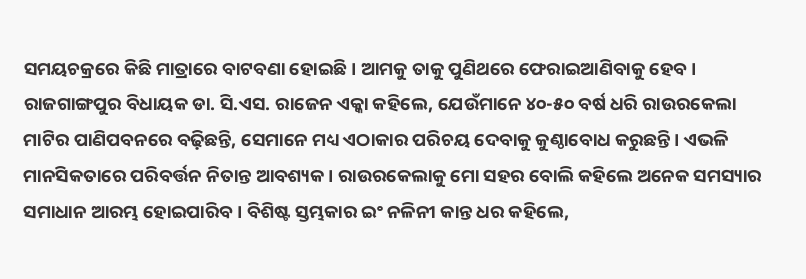ସମୟଚକ୍ରରେ କିଛି ମାତ୍ରାରେ ବାଟବଣା ହୋଇଛି। ଆମକୁ ତାକୁ ପୁଣିଥରେ ଫେରାଇଆଣିବାକୁ ହେବ। ରାଜଗାଙ୍ଗପୁର ବିଧାୟକ ଡା. ସି.ଏସ. ରାଜେନ ଏକ୍କା କହିଲେ, ଯେଉଁମାନେ ୪୦-୫୦ ବର୍ଷ ଧରି ରାଉରକେଲା ମାଟିର ପାଣିପବନରେ ବଢ଼ିଛନ୍ତି, ସେମାନେ ମଧ୍ୟ ଏଠାକାର ପରିଚୟ ଦେବାକୁ କୁଣ୍ଠାବୋଧ କରୁଛନ୍ତି। ଏଭଳି ମାନସିକତାରେ ପରିବର୍ତ୍ତନ ନିତାନ୍ତ ଆବଶ୍ୟକ। ରାଉରକେଲାକୁ ମୋ ସହର ବୋଲି କହିଲେ ଅନେକ ସମସ୍ୟାର ସମାଧାନ ଆରମ୍ଭ ହୋଇପାରିବ। ବିଶିଷ୍ଟ ସ୍ତମ୍ଭକାର ଇଂ ନଳିନୀ କାନ୍ତ ଧର କହିଲେ,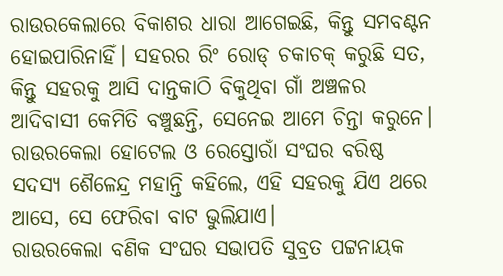ରାଉରକେଲାରେ ବିକାଶର ଧାରା ଆଗେଇଛି, କିନ୍ତୁ ସମବଣ୍ଟନ ହୋଇପାରିନାହିଁ। ସହରର ରିଂ ରୋଡ୍ ଚକାଚକ୍ କରୁଛି ସତ, କିନ୍ତୁ ସହରକୁ ଆସି ଦାନ୍ତକାଠି ବିକୁଥିବା ଗାଁ ଅଞ୍ଚଳର ଆଦିବାସୀ କେମିତି ବଞ୍ଚୁଛନ୍ତି, ସେନେଇ ଆମେ ଚିନ୍ତା କରୁନେ। ରାଉରକେଲା ହୋଟେଲ ଓ ରେସ୍ତୋରାଁ ସଂଘର ବରିଷ୍ଠ ସଦସ୍ୟ ଶୈଳେନ୍ଦ୍ର ମହାନ୍ତି କହିଲେ, ଏହି ସହରକୁ ଯିଏ ଥରେ ଆସେ, ସେ ଫେରିବା ବାଟ ଭୁଲିଯାଏ।
ରାଉରକେଲା ବଣିକ ସଂଘର ସଭାପତି ସୁବ୍ରତ ପଟ୍ଟନାୟକ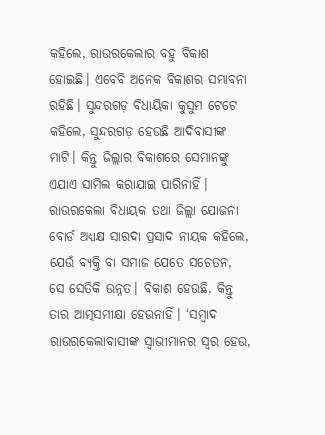କହିଲେ, ରାଉରକେଲାର ବହୁ ବିକାଶ ହୋଇଛି। ଏବେବି ଅନେକ ବିକାଶର ସମ୍ଭାବନା ରହିଛି। ସୁନ୍ଦରଗଡ଼ ବିଧାୟିକା କୁସୁମ ଟେଟେ କହିଲେ, ସୁନ୍ଦରଗଡ଼ ହେଉଛି ଆଦିବାସୀଙ୍କ ମାଟି। କିନ୍ତୁ ଜିଲ୍ଲାର ବିକାଶରେ ସେମାନଙ୍କୁ ଏଯାଏ ସାମିଲ କରାଯାଇ ପାରିନାହିଁ। ରାଉରକେଲା ବିଧାୟକ ତଥା ଜିଲ୍ଲା ଯୋଜନା ବୋର୍ଡ ଅଧ୍ୟକ୍ଷ ସାରଦା ପ୍ରସାଦ ନାୟକ କହିଲେ, ଯେଉଁ ବ୍ୟକ୍ତି ବା ସମାଜ ଯେତେ ସଚେତନ, ସେ ସେତିକି ଉନ୍ନତ। ବିକାଶ ହେଉଛି, କିନ୍ତୁ ତାର ଆତ୍ମସମୀକ୍ଷା ହେଉନାହିଁ। ‘ସମ୍ବାଦ ରାଉରକେଲାବାସୀଙ୍କ ସ୍ବାଭୀମାନର ସ୍ବର ହେଉ,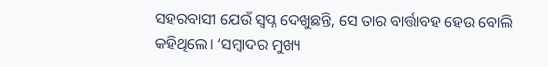ସହରବାସୀ ଯେଉଁ ସ୍ବପ୍ନ ଦେଖୁଛନ୍ତି, ସେ ତାର ବାର୍ତ୍ତାବହ ହେଉ ବୋଲି କହିଥିଲେ। ‘ସମ୍ବାଦର ମୁଖ୍ୟ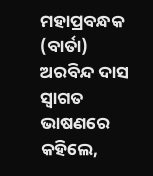ମହାପ୍ରବନ୍ଧକ (ବାର୍ତା) ଅରବିନ୍ଦ ଦାସ ସ୍ବାଗତ ଭାଷଣରେ କହିଲେ,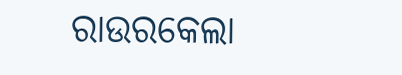ରାଉରକେଲା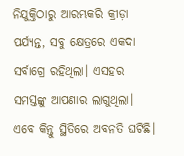ନିଯୁକ୍ତିଠାରୁ ଆରମ୍ଭକରି କ୍ରୀଡ଼ା ପର୍ଯ୍ୟନ୍ତ, ସବୁ କ୍ଷେତ୍ରରେ ଏକଦା ସର୍ବାଗ୍ରେ ରହିଥିଲା। ଏସହର ସମସ୍ତଙ୍କୁ ଆପଣାର ଲାଗୁଥିଲା। ଏବେ କିନ୍ତୁ ସ୍ଥିତିରେ ଅବନତି ଘଟିଛି।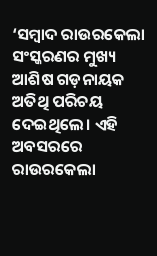‘ସମ୍ବାଦ ରାଉରକେଲା ସଂସ୍କରଣର ମୁଖ୍ୟ ଆଶିଷ ଗଡ଼ନାୟକ ଅତିଥି ପରିଚୟ ଦେଇଥିଲେ। ଏହି ଅବସରରେ ରାଉରକେଲା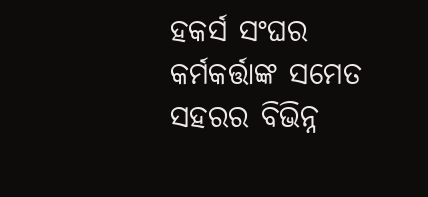ହକର୍ସ ସଂଘର କର୍ମକର୍ତ୍ତାଙ୍କ ସମେତ ସହରର ବିଭିନ୍ନ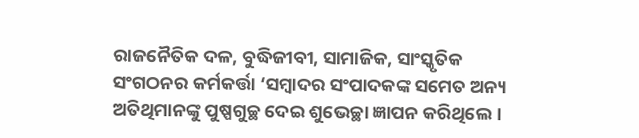ରାଜନୈତିକ ଦଳ, ବୁଦ୍ଧିଜୀବୀ, ସାମାଜିକ, ସାଂସ୍କୃତିକ ସଂଗଠନର କର୍ମକର୍ତ୍ତା ‘ସମ୍ବାଦର ସଂପାଦକଙ୍କ ସମେତ ଅନ୍ୟ ଅତିଥିମାନଙ୍କୁ ପୁଷ୍ପଗୁଚ୍ଛ ଦେଇ ଶୁଭେଚ୍ଛା ଜ୍ଞାପନ କରିଥିଲେ।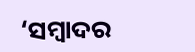‘ସମ୍ବାଦର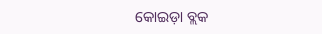କୋଇଡ଼ା ବ୍ଲକ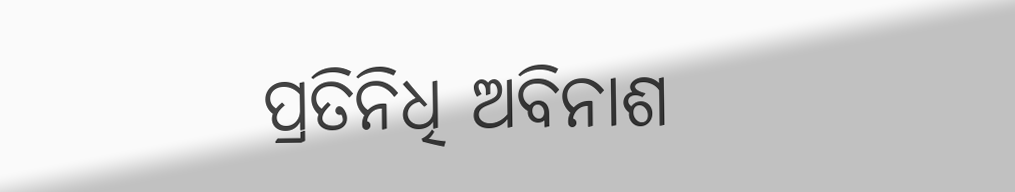ପ୍ରତିନିଧି ଅବିନାଶ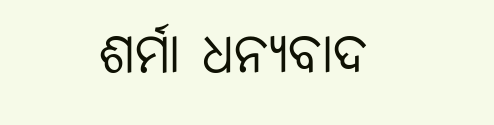ଶର୍ମା ଧନ୍ୟବାଦ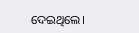ଦେଇଥିଲେ।